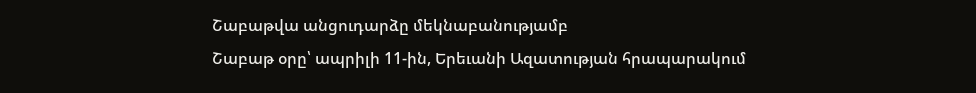Շաբաթվա անցուդարձը մեկնաբանությամբ
Շաբաթ օրը՝ ապրիլի 11-ին, Երեւանի Ազատության հրապարակում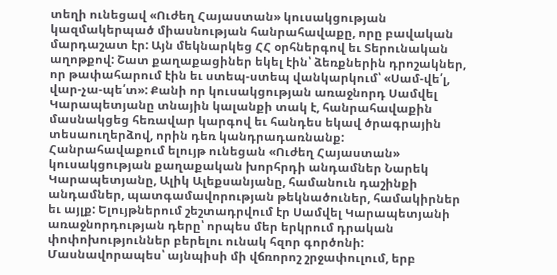տեղի ունեցավ «Ուժեղ Հայաստան» կուսակցության կազմակերպած միասնության հանրահավաքը, որը բավական մարդաշատ էր: Այն մեկնարկեց ՀՀ օրհներգով եւ Տերունական աղոթքով: Շատ քաղաքացիներ եկել էին՝ ձեռքներին դրոշակներ, որ թափահարում էին եւ ստեպ-ստեպ վանկարկում՝ «Սամ-վե՛լ, վար-չա-պե՛տ»: Քանի որ կուսակցության առաջնորդ Սամվել Կարապետյանը տնային կալանքի տակ է, հանրահավաքին մասնակցեց հեռավար կարգով եւ հանդես եկավ ծրագրային տեսաուղերձով, որին դեռ կանդրադառնանք:
Հանրահավաքում ելույթ ունեցան «Ուժեղ Հայաստան» կուսակցության քաղաքական խորհրդի անդամներ Նարեկ Կարապետյանը, Ալիկ Ալեքսանյանը, համանուն դաշինքի անդամներ, պատգամավորության թեկնածուներ, համակիրներ եւ այլք: Ելույթներում շեշտադրվում էր Սամվել Կարապետյանի առաջնորդության դերը՝ որպես մեր երկրում դրական փոփոխություններ բերելու ունակ հզոր գործոնի: Մասնավորապես՝ այնպիսի մի վճռորոշ շրջափուլում, երբ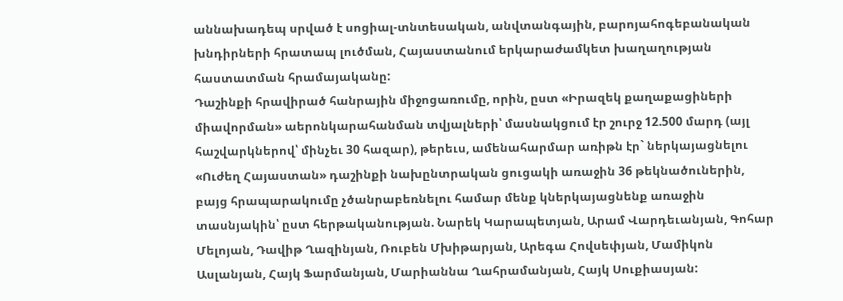աննախադեպ սրված է սոցիալ-տնտեսական, անվտանգային, բարոյահոգեբանական խնդիրների հրատապ լուծման, Հայաստանում երկարաժամկետ խաղաղության հաստատման հրամայականը:
Դաշինքի հրավիրած հանրային միջոցառումը, որին, ըստ «Իրազեկ քաղաքացիների միավորման» աերոնկարահանման տվյալների՝ մասնակցում էր շուրջ 12.500 մարդ (այլ հաշվարկներով՝ մինչեւ 30 հազար), թերեւս, ամենահարմար առիթն էր` ներկայացնելու «Ուժեղ Հայաստան» դաշինքի նախընտրական ցուցակի առաջին 36 թեկնածուներին, բայց հրապարակումը չծանրաբեռնելու համար մենք կներկայացնենք առաջին տասնյակին՝ ըստ հերթականության. Նարեկ Կարապետյան, Արամ Վարդեւանյան, Գոհար Մելոյան, Դավիթ Ղազինյան, Ռուբեն Մխիթարյան, Արեգա Հովսեփյան, Մամիկոն Ասլանյան, Հայկ Ֆարմանյան, Մարիաննա Ղահրամանյան, Հայկ Սուքիասյան: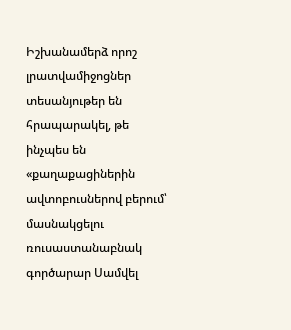Իշխանամերձ որոշ լրատվամիջոցներ տեսանյութեր են հրապարակել, թե ինչպես են «քաղաքացիներին ավտոբուսներով բերում՝ մասնակցելու ռուսաստանաբնակ գործարար Սամվել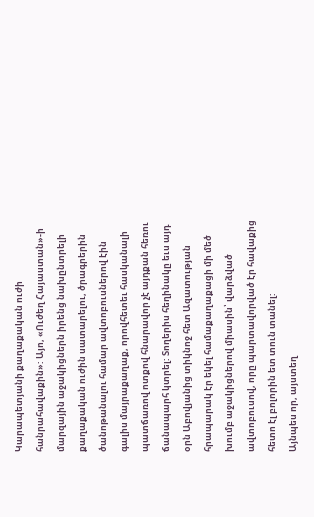Կարապետյանի քաղաքական ուժի հանրահավաքին»: Այո, «Ուժեղ Հայաստան»-ի մարզային աջակիցներն իրենց նախընտրելի քաղաքական ուժին սատարելու, ծրագրերին ծանոթանալու համար ավտոբուսներով էին գալիս մայրաքաղաք, որովհետեւ հասկանալի պատճառով ոտքով հնարավոր չէ այդքան հեռու ճանապարհ կտրել: Տողերիս հեղինակը եւս այդ օրն Աբովյանից տիկնոջ հետ Ազատության հրապարակ էր եկել համաքաղաքացի մի մեծ խումբ աջակիցներով միասին՝ վարձված ավտոբուսով, որը պարտավորված էր հավաքից հետո էլ բոլորին ետ տուն տանել:
Այնպես որ, այստեղ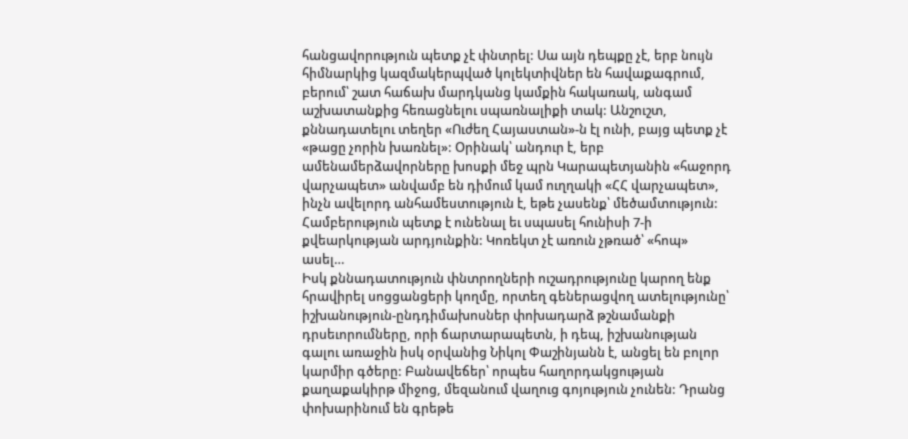հանցավորություն պետք չէ փնտրել: Սա այն դեպքը չէ, երբ նույն հիմնարկից կազմակերպված կոլեկտիվներ են հավաքագրում, բերում՝ շատ հաճախ մարդկանց կամքին հակառակ, անգամ աշխատանքից հեռացնելու սպառնալիքի տակ: Անշուշտ, քննադատելու տեղեր «Ուժեղ Հայաստան»-ն էլ ունի, բայց պետք չէ «թացը չորին խառնել»: Օրինակ՝ անդուր է, երբ ամենամերձավորները խոսքի մեջ պրն Կարապետյանին «հաջորդ վարչապետ» անվամբ են դիմում կամ ուղղակի «ՀՀ վարչապետ», ինչն ավելորդ անհամեստություն է, եթե չասենք՝ մեծամտություն: Համբերություն պետք է ունենալ եւ սպասել հունիսի 7-ի քվեարկության արդյունքին: Կոռեկտ չէ առուն չթռած՝ «հոպ» ասել…
Իսկ քննադատություն փնտրողների ուշադրությունը կարող ենք հրավիրել սոցցանցերի կողմը, որտեղ գեներացվող ատելությունը՝ իշխանություն-ընդդիմախոսներ փոխադարձ թշնամանքի դրսեւորումները, որի ճարտարապետն, ի դեպ, իշխանության գալու առաջին իսկ օրվանից Նիկոլ Փաշինյանն է, անցել են բոլոր կարմիր գծերը: Բանավեճեր՝ որպես հաղորդակցության քաղաքակիրթ միջոց, մեզանում վաղուց գոյություն չունեն: Դրանց փոխարինում են գրեթե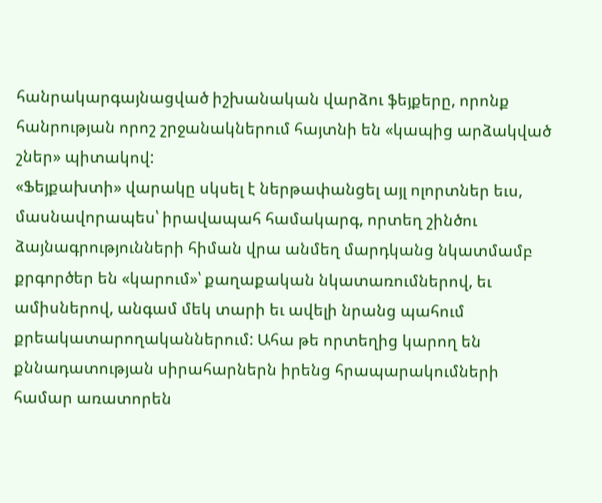հանրակարգայնացված իշխանական վարձու ֆեյքերը, որոնք հանրության որոշ շրջանակներում հայտնի են «կապից արձակված շներ» պիտակով:
«Ֆեյքախտի» վարակը սկսել է ներթափանցել այլ ոլորտներ եւս, մասնավորապես՝ իրավապահ համակարգ, որտեղ շինծու ձայնագրությունների հիման վրա անմեղ մարդկանց նկատմամբ քրգործեր են «կարում»՝ քաղաքական նկատառումներով, եւ ամիսներով, անգամ մեկ տարի եւ ավելի նրանց պահում քրեակատարողականներում: Ահա թե որտեղից կարող են քննադատության սիրահարներն իրենց հրապարակումների համար առատորեն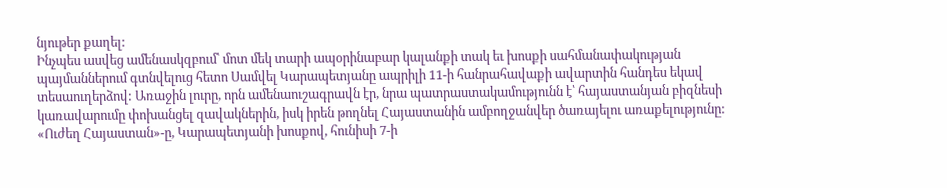նյութեր քաղել:
Ինչպես ասվեց ամենասկզբում՝ մոտ մեկ տարի ապօրինաբար կալանքի տակ եւ խոսքի սահմանափակության պայմաններում գտնվելուց հետո Սամվել Կարապետյանը ապրիլի 11-ի հանրահավաքի ավարտին հանդես եկավ տեսաուղերձով: Առաջին լուրը, որն ամենաուշագրավն էր, նրա պատրաստակամությունն է՝ հայաստանյան բիզնեսի կառավարումը փոխանցել զավակներին, իսկ իրեն թողնել Հայաստանին ամբողջանվեր ծառայելու առաքելությունը: «Ուժեղ Հայաստան»-ը, Կարապետյանի խոսքով, հունիսի 7-ի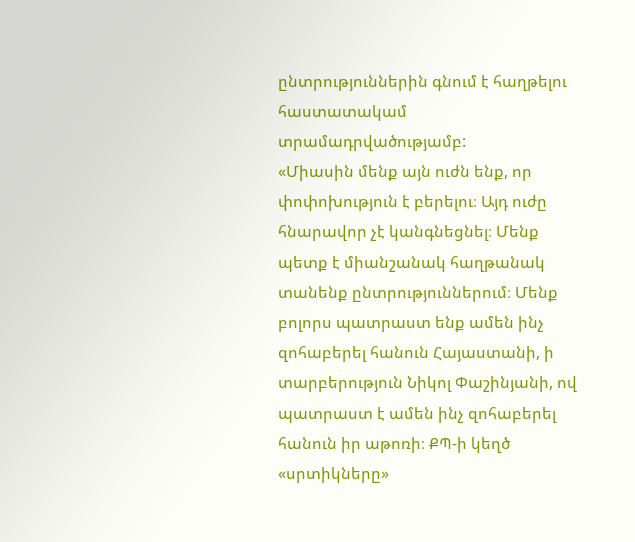ընտրություններին գնում է հաղթելու հաստատակամ տրամադրվածությամբ:
«Միասին մենք այն ուժն ենք, որ փոփոխություն է բերելու։ Այդ ուժը հնարավոր չէ կանգնեցնել։ Մենք պետք է միանշանակ հաղթանակ տանենք ընտրություններում։ Մենք բոլորս պատրաստ ենք ամեն ինչ զոհաբերել հանուն Հայաստանի, ի տարբերություն Նիկոլ Փաշինյանի, ով պատրաստ է ամեն ինչ զոհաբերել հանուն իր աթոռի։ ՔՊ-ի կեղծ «սրտիկները»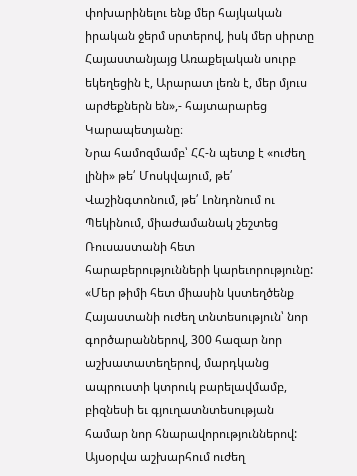փոխարինելու ենք մեր հայկական իրական ջերմ սրտերով, իսկ մեր սիրտը Հայաստանյայց Առաքելական սուրբ եկեղեցին է, Արարատ լեռն է, մեր մյուս արժեքներն են»,- հայտարարեց Կարապետյանը։
Նրա համոզմամբ՝ ՀՀ-ն պետք է «ուժեղ լինի» թե՛ Մոսկվայում, թե՛ Վաշինգտոնում, թե՛ Լոնդոնում ու Պեկինում, միաժամանակ շեշտեց Ռուսաստանի հետ հարաբերությունների կարեւորությունը: «Մեր թիմի հետ միասին կստեղծենք Հայաստանի ուժեղ տնտեսություն՝ նոր գործարաններով, 300 հազար նոր աշխատատեղերով, մարդկանց ապրուստի կտրուկ բարելավմամբ, բիզնեսի եւ գյուղատնտեսության համար նոր հնարավորություններով: Այսօրվա աշխարհում ուժեղ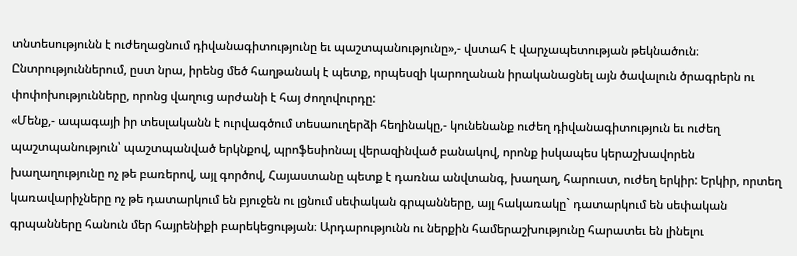տնտեսությունն է ուժեղացնում դիվանագիտությունը եւ պաշտպանությունը»,- վստահ է վարչապետության թեկնածուն։ Ընտրություններում, ըստ նրա, իրենց մեծ հաղթանակ է պետք, որպեսզի կարողանան իրականացնել այն ծավալուն ծրագրերն ու փոփոխությունները, որոնց վաղուց արժանի է հայ ժողովուրդը:
«Մենք,- ապագայի իր տեսլականն է ուրվագծում տեսաուղերձի հեղինակը,- կունենանք ուժեղ դիվանագիտություն եւ ուժեղ պաշտպանություն՝ պաշտպանված երկնքով, պրոֆեսիոնալ վերազինված բանակով, որոնք իսկապես կերաշխավորեն խաղաղությունը ոչ թե բառերով, այլ գործով, Հայաստանը պետք է դառնա անվտանգ, խաղաղ, հարուստ, ուժեղ երկիր: Երկիր, որտեղ կառավարիչները ոչ թե դատարկում են բյուջեն ու լցնում սեփական գրպանները, այլ հակառակը` դատարկում են սեփական գրպանները հանուն մեր հայրենիքի բարեկեցության։ Արդարությունն ու ներքին համերաշխությունը հարատեւ են լինելու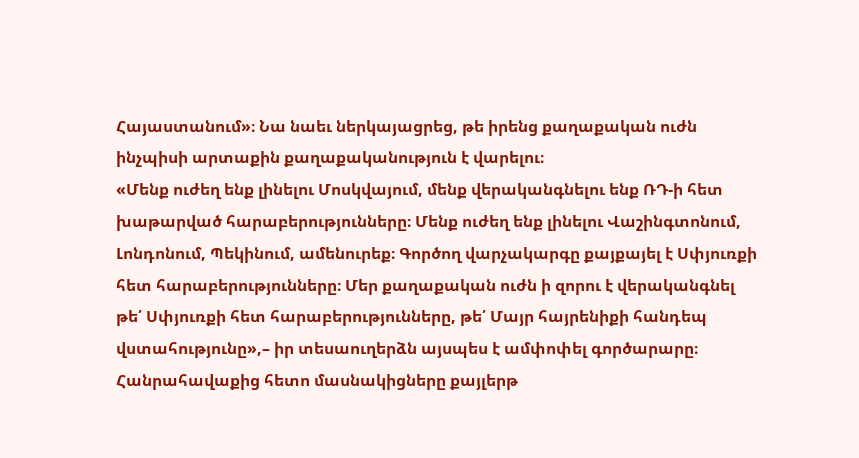Հայաստանում»։ Նա նաեւ ներկայացրեց, թե իրենց քաղաքական ուժն ինչպիսի արտաքին քաղաքականություն է վարելու։
«Մենք ուժեղ ենք լինելու Մոսկվայում, մենք վերականգնելու ենք ՌԴ-ի հետ խաթարված հարաբերությունները։ Մենք ուժեղ ենք լինելու Վաշինգտոնում, Լոնդոնում, Պեկինում, ամենուրեք։ Գործող վարչակարգը քայքայել է Սփյուռքի հետ հարաբերությունները։ Մեր քաղաքական ուժն ի զորու է վերականգնել թե՛ Սփյուռքի հետ հարաբերությունները, թե՛ Մայր հայրենիքի հանդեպ վստահությունը»,– իր տեսաուղերձն այսպես է ամփոփել գործարարը։ Հանրահավաքից հետո մասնակիցները քայլերթ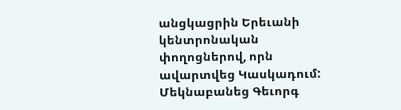անցկացրին Երեւանի կենտրոնական փողոցներով, որն ավարտվեց Կասկադում:
Մեկնաբանեց Գեւորգ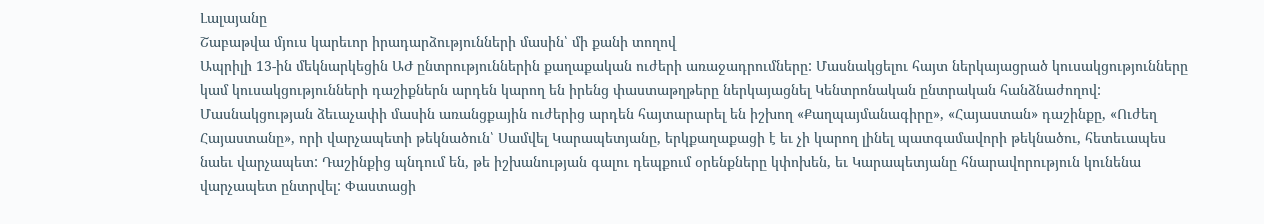Լալայանը
Շաբաթվա մյուս կարեւոր իրադարձությունների մասին՝ մի քանի տողով
Ապրիլի 13-ին մեկնարկեցին ԱԺ ընտրություններին քաղաքական ուժերի առաջադրումները: Մասնակցելու հայտ ներկայացրած կուսակցությունները կամ կուսակցությունների դաշիքներն արդեն կարող են իրենց փաստաթղթերը ներկայացնել Կենտրոնական ընտրական հանձնաժողով: Մասնակցության ձեւաչափի մասին առանցքային ուժերից արդեն հայտարարել են իշխող «Քաղպայմանագիրը», «Հայաստան» դաշինքը, «Ուժեղ Հայաստանը», որի վարչապետի թեկնածուն՝ Սամվել Կարապետյանը, երկքաղաքացի է եւ չի կարող լինել պատգամավորի թեկնածու, հետեւապես նաեւ վարչապետ: Դաշինքից պնդում են, թե իշխանության գալու դեպքում օրենքները կփոխեն, եւ Կարապետյանը հնարավորություն կունենա վարչապետ ընտրվել: Փաստացի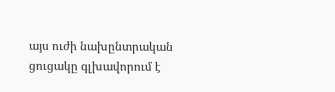այս ուժի նախընտրական ցուցակը գլխավորում է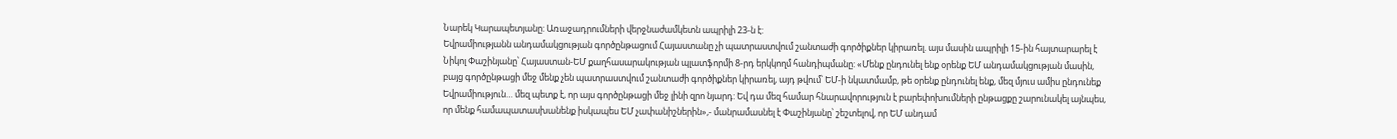Նարեկ Կարապետյանը: Առաջադրումների վերջնաժամկետն ապրիլի 23-ն է:
Եվրամիությանն անդամակցության գործընթացում Հայաստանը չի պատրաստվում շանտաժի գործիքներ կիրառել. այս մասին ապրիլի 15-ին հայտարարել է Նիկոլ Փաշինյանը՝ Հայաստան-ԵՄ քաղհասարակության պլատֆորմի 8-րդ երկկողմ հանդիպմանը: «Մենք ընդունել ենք օրենք ԵՄ անդամակցության մասին, բայց գործընթացի մեջ մենք չեն պատրաստվում շանտաժի գործիքներ կիրառել, այդ թվում՝ ԵՄ-ի նկատմամբ, թե օրենք ընդունել ենք, մեզ մյուս ամիս ընդունեք Եվրամիություն… մեզ պետք է, որ այս գործընթացի մեջ լինի զրո նյարդ: Եվ դա մեզ համար հնարավորություն է բարեփոխումների ընթացքը շարունակել այնպես, որ մենք համապատասխանենք իսկապես ԵՄ չափանիշներին»,- մանրամասնել է Փաշինյանը՝ շեշտելով, որ ԵՄ անդամ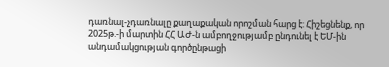դառնալ-չդառնալը քաղաքական որոշման հարց է: Հիշեցնենք, որ 2025թ.-ի մարտին ՀՀ ԱԺ-ն ամբողջությամբ ընդունել է ԵՄ-ին անդամակցության գործընթացի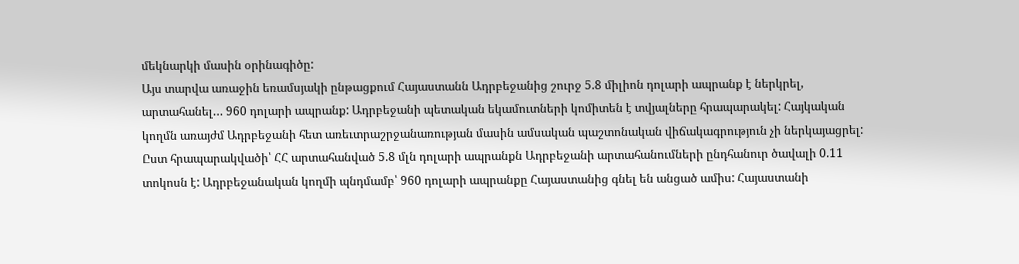մեկնարկի մասին օրինագիծը:
Այս տարվա առաջին եռամսյակի ընթացքում Հայաստանն Ադրբեջանից շուրջ 5.8 միլիոն դոլարի ապրանք է ներկրել, արտահանել… 960 դոլարի ապրանք: Ադրբեջանի պետական եկամուտների կոմիտեն է տվյալները հրապարակել: Հայկական կողմն առայժմ Ադրբեջանի հետ առեւտրաշրջանառության մասին ամսական պաշտոնական վիճակագրություն չի ներկայացրել: Ըստ հրապարակվածի՝ ՀՀ արտահանված 5.8 մլն դոլարի ապրանքն Ադրբեջանի արտահանումների ընդհանուր ծավալի 0.11 տոկոսն է: Ադրբեջանական կողմի պնդմամբ՝ 960 դոլարի ապրանքը Հայաստանից գնել են անցած ամիս: Հայաստանի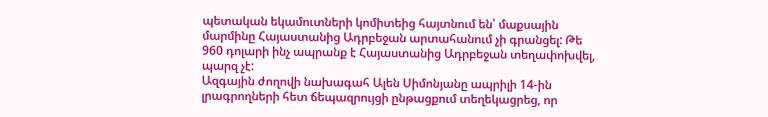պետական եկամուտների կոմիտեից հայտնում են՝ մաքսային մարմինը Հայաստանից Ադրբեջան արտահանում չի գրանցել: Թե 960 դոլարի ինչ ապրանք է Հայաստանից Ադրբեջան տեղափոխվել, պարզ չէ:
Ազգային ժողովի նախագահ Ալեն Սիմոնյանը ապրիլի 14-ին լրագրողների հետ ճեպազրույցի ընթացքում տեղեկացրեց, որ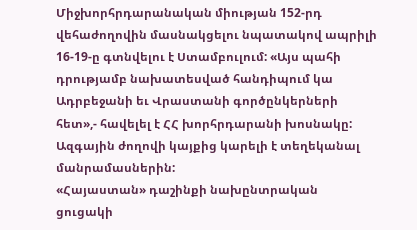Միջխորհրդարանական միության 152-րդ վեհաժողովին մասնակցելու նպատակով ապրիլի 16-19-ը գտնվելու է Ստամբուլում: «Այս պահի դրությամբ նախատեսված հանդիպում կա Ադրբեջանի եւ Վրաստանի գործընկերների հետ»,- հավելել է ՀՀ խորհրդարանի խոսնակը: Ազգային ժողովի կայքից կարելի է տեղեկանալ մանրամասներին:
«Հայաստան» դաշինքի նախընտրական ցուցակի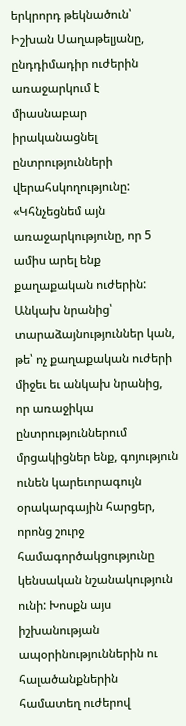երկրորդ թեկնածուն՝ Իշխան Սաղաթելյանը, ընդդիմադիր ուժերին առաջարկում է միասնաբար իրականացնել ընտրությունների վերահսկողությունը: «Կհնչեցնեմ այն առաջարկությունը, որ 5 ամիս արել ենք քաղաքական ուժերին: Անկախ նրանից՝ տարաձայնություններ կան, թե՝ ոչ քաղաքական ուժերի միջեւ եւ անկախ նրանից, որ առաջիկա ընտրություններում մրցակիցներ ենք, գոյություն ունեն կարեւորագույն օրակարգային հարցեր, որոնց շուրջ համագործակցությունը կենսական նշանակություն ունի: Խոսքն այս իշխանության ապօրինություններին ու հալածանքներին համատեղ ուժերով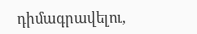դիմագրավելու,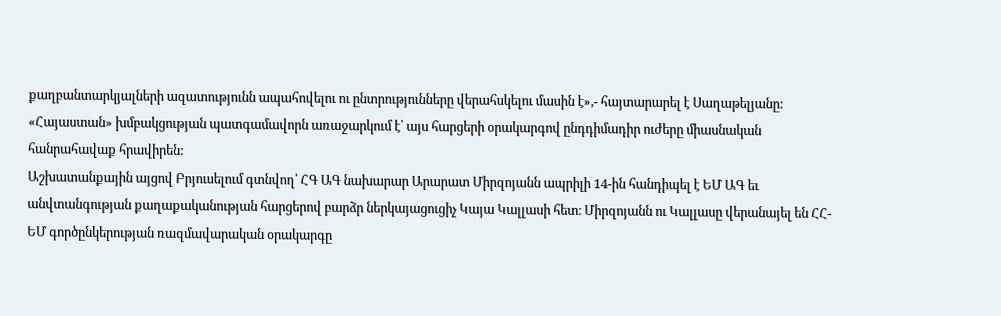քաղբանտարկյալների ազատությունն ապահովելու ու ընտրությունները վերահսկելու մասին է»,- հայտարարել է Սաղաթելյանը: «Հայաստան» խմբակցության պատգամավորն առաջարկում է՝ այս հարցերի օրակարգով ընդդիմադիր ուժերը միասնական հանրահավաք հրավիրեն:
Աշխատանքային այցով Բրյուսելում գտնվող՝ ՀԳ ԱԳ նախարար Արարատ Միրզոյանն ապրիլի 14-ին հանդիպել է ԵՄ ԱԳ եւ անվտանգության քաղաքականության հարցերով բարձր ներկայացուցիչ Կայա Կալլասի հետ։ Միրզոյանն ու Կալլասը վերանայել են ՀՀ-ԵՄ գործընկերության ռազմավարական օրակարգը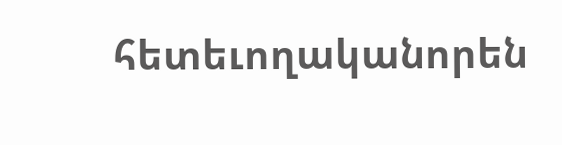հետեւողականորեն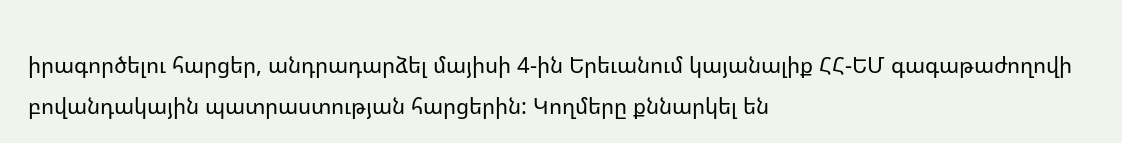իրագործելու հարցեր, անդրադարձել մայիսի 4-ին Երեւանում կայանալիք ՀՀ-ԵՄ գագաթաժողովի բովանդակային պատրաստության հարցերին: Կողմերը քննարկել են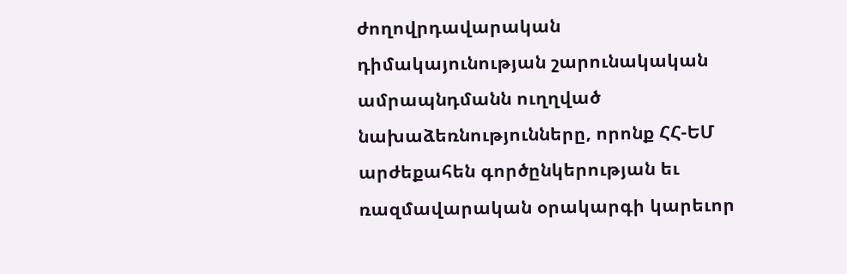ժողովրդավարական դիմակայունության շարունակական ամրապնդմանն ուղղված նախաձեռնությունները, որոնք ՀՀ-ԵՄ արժեքահեն գործընկերության եւ ռազմավարական օրակարգի կարեւոր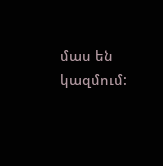մաս են կազմում: